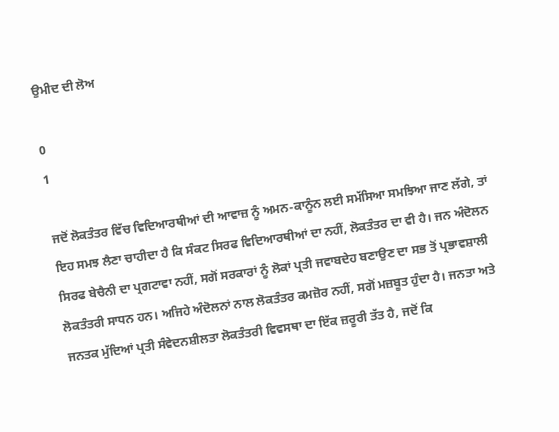ਉਮੀਦ ਦੀ ਲੋਅ

0
1

ਜਦੋਂ ਲੋਕਤੰਤਰ ਵਿੱਚ ਵਿਦਿਆਰਥੀਆਂ ਦੀ ਆਵਾਜ਼ ਨੂੰ ਅਮਨ-ਕਾਨੂੰਨ ਲਈ ਸਮੱਸਿਆ ਸਮਝਿਆ ਜਾਣ ਲੱਗੇ, ਤਾਂ ਇਹ ਸਮਝ ਲੈਣਾ ਚਾਹੀਦਾ ਹੈ ਕਿ ਸੰਕਟ ਸਿਰਫ ਵਿਦਿਆਰਥੀਆਂ ਦਾ ਨਹੀਂ, ਲੋਕਤੰਤਰ ਦਾ ਵੀ ਹੈ। ਜਨ ਅੰਦੋਲਨ ਸਿਰਫ ਬੇਚੈਨੀ ਦਾ ਪ੍ਰਗਟਾਵਾ ਨਹੀਂ, ਸਗੋਂ ਸਰਕਾਰਾਂ ਨੂੰ ਲੋਕਾਂ ਪ੍ਰਤੀ ਜਵਾਬਦੇਹ ਬਣਾਉਣ ਦਾ ਸਭ ਤੋਂ ਪ੍ਰਭਾਵਸ਼ਾਲੀ ਲੋਕਤੰਤਰੀ ਸਾਧਨ ਹਨ। ਅਜਿਹੇ ਅੰਦੋਲਨਾਂ ਨਾਲ ਲੋਕਤੰਤਰ ਕਮਜ਼ੋਰ ਨਹੀਂ, ਸਗੋਂ ਮਜ਼ਬੂਤ ਹੁੰਦਾ ਹੈ। ਜਨਤਾ ਅਤੇ ਜਨਤਕ ਮੁੱਦਿਆਂ ਪ੍ਰਤੀ ਸੰਵੇਦਨਸ਼ੀਲਤਾ ਲੋਕਤੰਤਰੀ ਵਿਵਸਥਾ ਦਾ ਇੱਕ ਜ਼ਰੂਰੀ ਤੱਤ ਹੈ, ਜਦੋਂ ਕਿ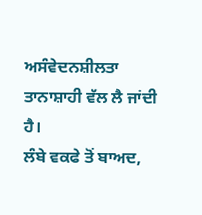ਅਸੰਵੇਦਨਸ਼ੀਲਤਾ ਤਾਨਾਸ਼ਾਹੀ ਵੱਲ ਲੈ ਜਾਂਦੀ ਹੈ।
ਲੰਬੇ ਵਕਫੇ ਤੋਂ ਬਾਅਦ,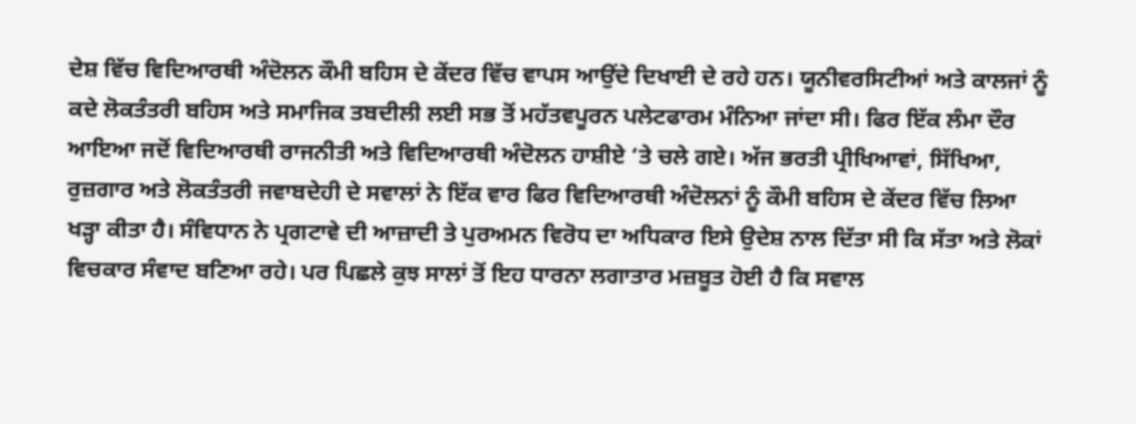ਦੇਸ਼ ਵਿੱਚ ਵਿਦਿਆਰਥੀ ਅੰਦੋਲਨ ਕੌਮੀ ਬਹਿਸ ਦੇ ਕੇਂਦਰ ਵਿੱਚ ਵਾਪਸ ਆਉਂਦੇ ਦਿਖਾਈ ਦੇ ਰਹੇ ਹਨ। ਯੂਨੀਵਰਸਿਟੀਆਂ ਅਤੇ ਕਾਲਜਾਂ ਨੂੰ ਕਦੇ ਲੋਕਤੰਤਰੀ ਬਹਿਸ ਅਤੇ ਸਮਾਜਿਕ ਤਬਦੀਲੀ ਲਈ ਸਭ ਤੋਂ ਮਹੱਤਵਪੂਰਨ ਪਲੇਟਫਾਰਮ ਮੰਨਿਆ ਜਾਂਦਾ ਸੀ। ਫਿਰ ਇੱਕ ਲੰਮਾ ਦੌਰ ਆਇਆ ਜਦੋਂ ਵਿਦਿਆਰਥੀ ਰਾਜਨੀਤੀ ਅਤੇ ਵਿਦਿਆਰਥੀ ਅੰਦੋਲਨ ਹਾਸ਼ੀਏ ‘ਤੇ ਚਲੇ ਗਏ। ਅੱਜ ਭਰਤੀ ਪ੍ਰੀਖਿਆਵਾਂ, ਸਿੱਖਿਆ, ਰੁਜ਼ਗਾਰ ਅਤੇ ਲੋਕਤੰਤਰੀ ਜਵਾਬਦੇਹੀ ਦੇ ਸਵਾਲਾਂ ਨੇ ਇੱਕ ਵਾਰ ਫਿਰ ਵਿਦਿਆਰਥੀ ਅੰਦੋਲਨਾਂ ਨੂੰ ਕੌਮੀ ਬਹਿਸ ਦੇ ਕੇਂਦਰ ਵਿੱਚ ਲਿਆ ਖੜ੍ਹਾ ਕੀਤਾ ਹੈ। ਸੰਵਿਧਾਨ ਨੇ ਪ੍ਰਗਟਾਵੇ ਦੀ ਆਜ਼ਾਦੀ ਤੇ ਪੁਰਅਮਨ ਵਿਰੋਧ ਦਾ ਅਧਿਕਾਰ ਇਸੇ ਉਦੇਸ਼ ਨਾਲ ਦਿੱਤਾ ਸੀ ਕਿ ਸੱਤਾ ਅਤੇ ਲੋਕਾਂ ਵਿਚਕਾਰ ਸੰਵਾਦ ਬਣਿਆ ਰਹੇ। ਪਰ ਪਿਛਲੇ ਕੁਝ ਸਾਲਾਂ ਤੋਂ ਇਹ ਧਾਰਨਾ ਲਗਾਤਾਰ ਮਜ਼ਬੂਤ ਹੋਈ ਹੈ ਕਿ ਸਵਾਲ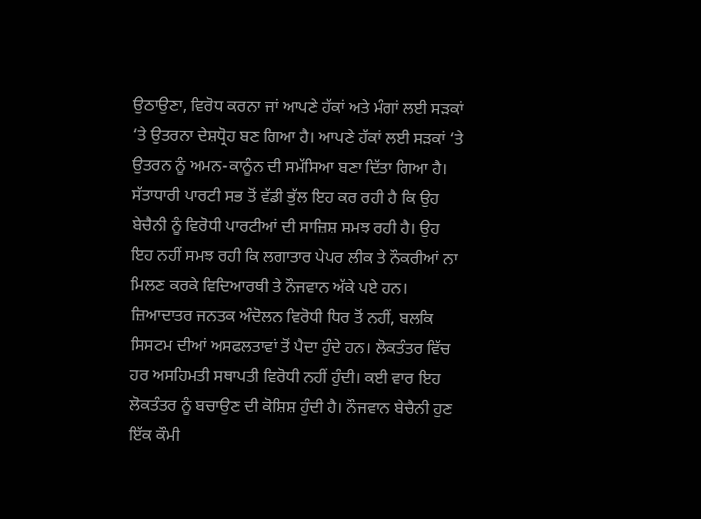ਉਠਾਉਣਾ, ਵਿਰੋਧ ਕਰਨਾ ਜਾਂ ਆਪਣੇ ਹੱਕਾਂ ਅਤੇ ਮੰਗਾਂ ਲਈ ਸੜਕਾਂ ‘ਤੇ ਉਤਰਨਾ ਦੇਸ਼ਧ੍ਰੋਹ ਬਣ ਗਿਆ ਹੈ। ਆਪਣੇ ਹੱਕਾਂ ਲਈ ਸੜਕਾਂ ‘ਤੇ ਉਤਰਨ ਨੂੰ ਅਮਨ-ਕਾਨੂੰਨ ਦੀ ਸਮੱਸਿਆ ਬਣਾ ਦਿੱਤਾ ਗਿਆ ਹੈ। ਸੱਤਾਧਾਰੀ ਪਾਰਟੀ ਸਭ ਤੋਂ ਵੱਡੀ ਭੁੱਲ ਇਹ ਕਰ ਰਹੀ ਹੈ ਕਿ ਉਹ ਬੇਚੈਨੀ ਨੂੰ ਵਿਰੋਧੀ ਪਾਰਟੀਆਂ ਦੀ ਸਾਜ਼ਿਸ਼ ਸਮਝ ਰਹੀ ਹੈ। ਉਹ ਇਹ ਨਹੀਂ ਸਮਝ ਰਹੀ ਕਿ ਲਗਾਤਾਰ ਪੇਪਰ ਲੀਕ ਤੇ ਨੌਕਰੀਆਂ ਨਾ ਮਿਲਣ ਕਰਕੇ ਵਿਦਿਆਰਥੀ ਤੇ ਨੌਜਵਾਨ ਅੱਕੇ ਪਏ ਹਨ। ਜ਼ਿਆਦਾਤਰ ਜਨਤਕ ਅੰਦੋਲਨ ਵਿਰੋਧੀ ਧਿਰ ਤੋਂ ਨਹੀਂ, ਬਲਕਿ ਸਿਸਟਮ ਦੀਆਂ ਅਸਫਲਤਾਵਾਂ ਤੋਂ ਪੈਦਾ ਹੁੰਦੇ ਹਨ। ਲੋਕਤੰਤਰ ਵਿੱਚ ਹਰ ਅਸਹਿਮਤੀ ਸਥਾਪਤੀ ਵਿਰੋਧੀ ਨਹੀਂ ਹੁੰਦੀ। ਕਈ ਵਾਰ ਇਹ ਲੋਕਤੰਤਰ ਨੂੰ ਬਚਾਉਣ ਦੀ ਕੋਸ਼ਿਸ਼ ਹੁੰਦੀ ਹੈ। ਨੌਜਵਾਨ ਬੇਚੈਨੀ ਹੁਣ ਇੱਕ ਕੌਮੀ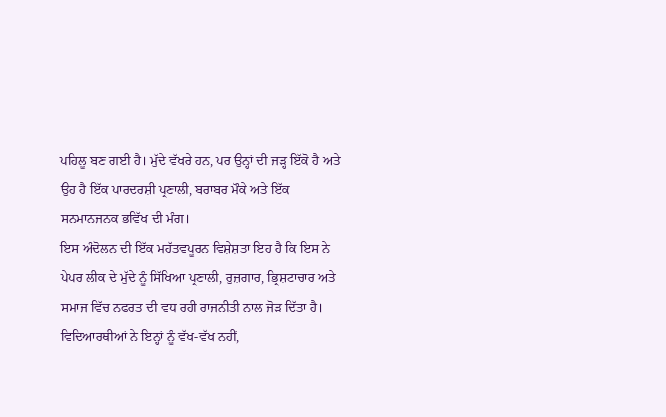ਪਹਿਲੂ ਬਣ ਗਈ ਹੈ। ਮੁੱਦੇ ਵੱਖਰੇ ਹਨ, ਪਰ ਉਨ੍ਹਾਂ ਦੀ ਜੜ੍ਹ ਇੱਕੋ ਹੈ ਅਤੇ ਉਹ ਹੈ ਇੱਕ ਪਾਰਦਰਸ਼ੀ ਪ੍ਰਣਾਲੀ, ਬਰਾਬਰ ਮੌਕੇ ਅਤੇ ਇੱਕ ਸਨਮਾਨਜਨਕ ਭਵਿੱਖ ਦੀ ਮੰਗ।
ਇਸ ਅੰਦੋਲਨ ਦੀ ਇੱਕ ਮਹੱਤਵਪੂਰਨ ਵਿਸ਼ੇਸ਼ਤਾ ਇਹ ਹੈ ਕਿ ਇਸ ਨੇ ਪੇਪਰ ਲੀਕ ਦੇ ਮੁੱਦੇ ਨੂੰ ਸਿੱਖਿਆ ਪ੍ਰਣਾਲੀ, ਰੁਜ਼ਗਾਰ, ਭ੍ਰਿਸ਼ਟਾਚਾਰ ਅਤੇ ਸਮਾਜ ਵਿੱਚ ਨਫਰਤ ਦੀ ਵਧ ਰਹੀ ਰਾਜਨੀਤੀ ਨਾਲ ਜੋੜ ਦਿੱਤਾ ਹੈ। ਵਿਦਿਆਰਥੀਆਂ ਨੇ ਇਨ੍ਹਾਂ ਨੂੰ ਵੱਖ-ਵੱਖ ਨਹੀਂ,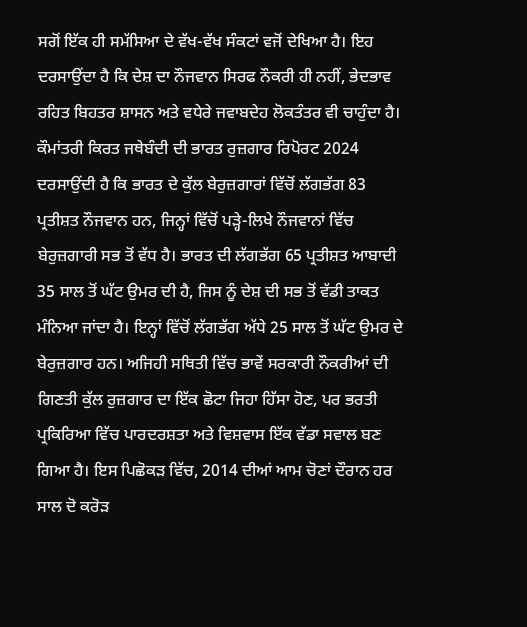ਸਗੋਂ ਇੱਕ ਹੀ ਸਮੱਸਿਆ ਦੇ ਵੱਖ-ਵੱਖ ਸੰਕਟਾਂ ਵਜੋਂ ਦੇਖਿਆ ਹੈ। ਇਹ ਦਰਸਾਉਂਦਾ ਹੈ ਕਿ ਦੇਸ਼ ਦਾ ਨੌਜਵਾਨ ਸਿਰਫ ਨੌਕਰੀ ਹੀ ਨਹੀਂ, ਭੇਦਭਾਵ ਰਹਿਤ ਬਿਹਤਰ ਸ਼ਾਸਨ ਅਤੇ ਵਧੇਰੇ ਜਵਾਬਦੇਹ ਲੋਕਤੰਤਰ ਵੀ ਚਾਹੁੰਦਾ ਹੈ।
ਕੌਮਾਂਤਰੀ ਕਿਰਤ ਜਥੇਬੰਦੀ ਦੀ ਭਾਰਤ ਰੁਜ਼ਗਾਰ ਰਿਪੋਰਟ 2024 ਦਰਸਾਉਂਦੀ ਹੈ ਕਿ ਭਾਰਤ ਦੇ ਕੁੱਲ ਬੇਰੁਜ਼ਗਾਰਾਂ ਵਿੱਚੋਂ ਲੱਗਭੱਗ 83 ਪ੍ਰਤੀਸ਼ਤ ਨੌਜਵਾਨ ਹਨ, ਜਿਨ੍ਹਾਂ ਵਿੱਚੋਂ ਪੜ੍ਹੇ-ਲਿਖੇ ਨੌਜਵਾਨਾਂ ਵਿੱਚ ਬੇਰੁਜ਼ਗਾਰੀ ਸਭ ਤੋਂ ਵੱਧ ਹੈ। ਭਾਰਤ ਦੀ ਲੱਗਭੱਗ 65 ਪ੍ਰਤੀਸ਼ਤ ਆਬਾਦੀ 35 ਸਾਲ ਤੋਂ ਘੱਟ ਉਮਰ ਦੀ ਹੈ, ਜਿਸ ਨੂੰ ਦੇਸ਼ ਦੀ ਸਭ ਤੋਂ ਵੱਡੀ ਤਾਕਤ ਮੰਨਿਆ ਜਾਂਦਾ ਹੈ। ਇਨ੍ਹਾਂ ਵਿੱਚੋਂ ਲੱਗਭੱਗ ਅੱਧੇ 25 ਸਾਲ ਤੋਂ ਘੱਟ ਉਮਰ ਦੇ ਬੇਰੁਜ਼ਗਾਰ ਹਨ। ਅਜਿਹੀ ਸਥਿਤੀ ਵਿੱਚ ਭਾਵੇਂ ਸਰਕਾਰੀ ਨੌਕਰੀਆਂ ਦੀ ਗਿਣਤੀ ਕੁੱਲ ਰੁਜ਼ਗਾਰ ਦਾ ਇੱਕ ਛੋਟਾ ਜਿਹਾ ਹਿੱਸਾ ਹੋਣ, ਪਰ ਭਰਤੀ ਪ੍ਰਕਿਰਿਆ ਵਿੱਚ ਪਾਰਦਰਸ਼ਤਾ ਅਤੇ ਵਿਸ਼ਵਾਸ ਇੱਕ ਵੱਡਾ ਸਵਾਲ ਬਣ ਗਿਆ ਹੈ। ਇਸ ਪਿਛੋਕੜ ਵਿੱਚ, 2014 ਦੀਆਂ ਆਮ ਚੋਣਾਂ ਦੌਰਾਨ ਹਰ ਸਾਲ ਦੋ ਕਰੋੜ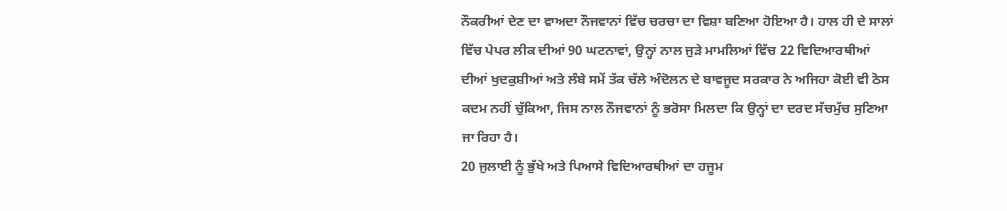ਨੌਕਰੀਆਂ ਦੇਣ ਦਾ ਵਾਅਦਾ ਨੌਜਵਾਨਾਂ ਵਿੱਚ ਚਰਚਾ ਦਾ ਵਿਸ਼ਾ ਬਣਿਆ ਹੋਇਆ ਹੈ। ਹਾਲ ਹੀ ਦੇ ਸਾਲਾਂ ਵਿੱਚ ਪੇਪਰ ਲੀਕ ਦੀਆਂ 90 ਘਟਨਾਵਾਂ, ਉਨ੍ਹਾਂ ਨਾਲ ਜੁੜੇ ਮਾਮਲਿਆਂ ਵਿੱਚ 22 ਵਿਦਿਆਰਥੀਆਂ ਦੀਆਂ ਖੁਦਕੁਸ਼ੀਆਂ ਅਤੇ ਲੰਬੇ ਸਮੇਂ ਤੱਕ ਚੱਲੇ ਅੰਦੋਲਨ ਦੇ ਬਾਵਜੂਦ ਸਰਕਾਰ ਨੇ ਅਜਿਹਾ ਕੋਈ ਵੀ ਠੋਸ ਕਦਮ ਨਹੀਂ ਚੁੱਕਿਆ, ਜਿਸ ਨਾਲ ਨੌਜਵਾਨਾਂ ਨੂੰ ਭਰੋਸਾ ਮਿਲਦਾ ਕਿ ਉਨ੍ਹਾਂ ਦਾ ਦਰਦ ਸੱਚਮੁੱਚ ਸੁਣਿਆ ਜਾ ਰਿਹਾ ਹੈ।
20 ਜੁਲਾਈ ਨੂੰ ਭੁੱਖੇ ਅਤੇ ਪਿਆਸੇ ਵਿਦਿਆਰਥੀਆਂ ਦਾ ਹਜੂਮ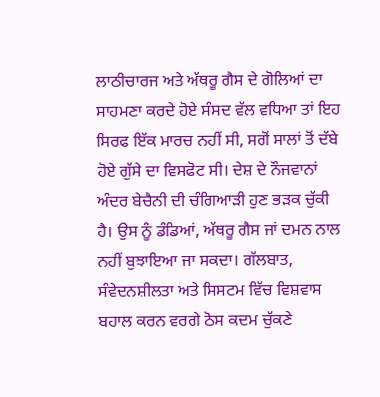ਲਾਠੀਚਾਰਜ ਅਤੇ ਅੱਥਰੂ ਗੈਸ ਦੇ ਗੋਲਿਆਂ ਦਾ ਸਾਹਮਣਾ ਕਰਦੇ ਹੋਏ ਸੰਸਦ ਵੱਲ ਵਧਿਆ ਤਾਂ ਇਹ ਸਿਰਫ ਇੱਕ ਮਾਰਚ ਨਹੀਂ ਸੀ, ਸਗੋਂ ਸਾਲਾਂ ਤੋਂ ਦੱਬੇ ਹੋਏ ਗੁੱਸੇ ਦਾ ਵਿਸਫੋਟ ਸੀ। ਦੇਸ਼ ਦੇ ਨੌਜਵਾਨਾਂ ਅੰਦਰ ਬੇਚੈਨੀ ਦੀ ਚੰਗਿਆੜੀ ਹੁਣ ਭੜਕ ਚੁੱਕੀ ਹੈ। ਉਸ ਨੂੰ ਡੰਡਿਆਂ, ਅੱਥਰੂ ਗੈਸ ਜਾਂ ਦਮਨ ਨਾਲ ਨਹੀਂ ਬੁਝਾਇਆ ਜਾ ਸਕਦਾ। ਗੱਲਬਾਤ, ਸੰਵੇਦਨਸ਼ੀਲਤਾ ਅਤੇ ਸਿਸਟਮ ਵਿੱਚ ਵਿਸ਼ਵਾਸ ਬਹਾਲ ਕਰਨ ਵਰਗੇ ਠੋਸ ਕਦਮ ਚੁੱਕਣੇ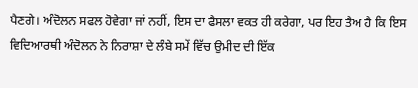ਪੈਣਗੇ। ਅੰਦੋਲਨ ਸਫਲ ਹੋਵੇਗਾ ਜਾਂ ਨਹੀਂ, ਇਸ ਦਾ ਫੈਸਲਾ ਵਕਤ ਹੀ ਕਰੇਗਾ, ਪਰ ਇਹ ਤੈਅ ਹੈ ਕਿ ਇਸ ਵਿਦਿਆਰਥੀ ਅੰਦੋਲਨ ਨੇ ਨਿਰਾਸ਼ਾ ਦੇ ਲੰਬੇ ਸਮੇਂ ਵਿੱਚ ਉਮੀਦ ਦੀ ਇੱਕ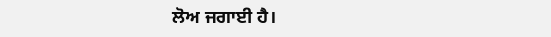ਲੋਅ ਜਗਾਈ ਹੈ।